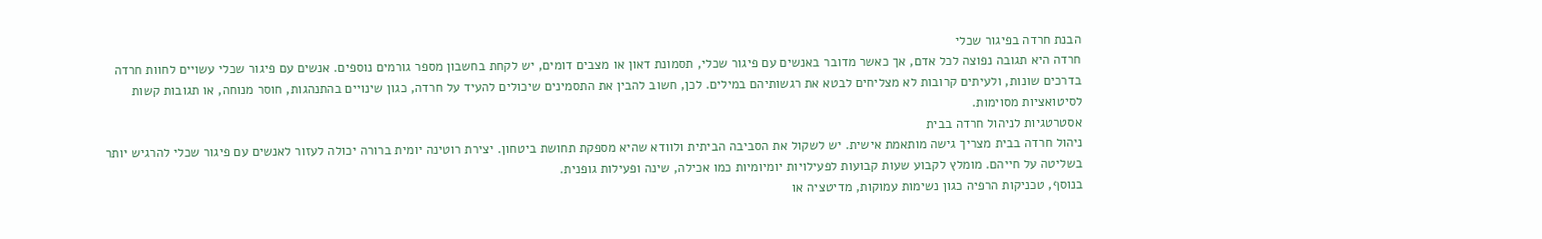הבנת חרדה בפיגור שכלי
חרדה היא תגובה נפוצה לכל אדם, אך כאשר מדובר באנשים עם פיגור שכלי, תסמונת דאון או מצבים דומים, יש לקחת בחשבון מספר גורמים נוספים. אנשים עם פיגור שכלי עשויים לחוות חרדה בדרכים שונות, ולעיתים קרובות לא מצליחים לבטא את רגשותיהם במילים. לכן, חשוב להבין את התסמינים שיכולים להעיד על חרדה, כגון שינויים בהתנהגות, חוסר מנוחה, או תגובות קשות לסיטואציות מסוימות.
אסטרטגיות לניהול חרדה בבית
ניהול חרדה בבית מצריך גישה מותאמת אישית. יש לשקול את הסביבה הביתית ולוודא שהיא מספקת תחושת ביטחון. יצירת רוטינה יומית ברורה יכולה לעזור לאנשים עם פיגור שכלי להרגיש יותר בשליטה על חייהם. מומלץ לקבוע שעות קבועות לפעילויות יומיומיות כמו אכילה, שינה ופעילות גופנית.
בנוסף, טכניקות הרפיה כגון נשימות עמוקות, מדיטציה או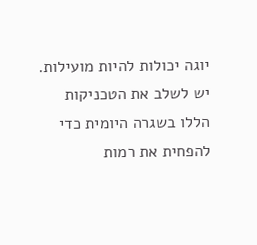יוגה יכולות להיות מועילות. יש לשלב את הטכניקות הללו בשגרה היומית כדי להפחית את רמות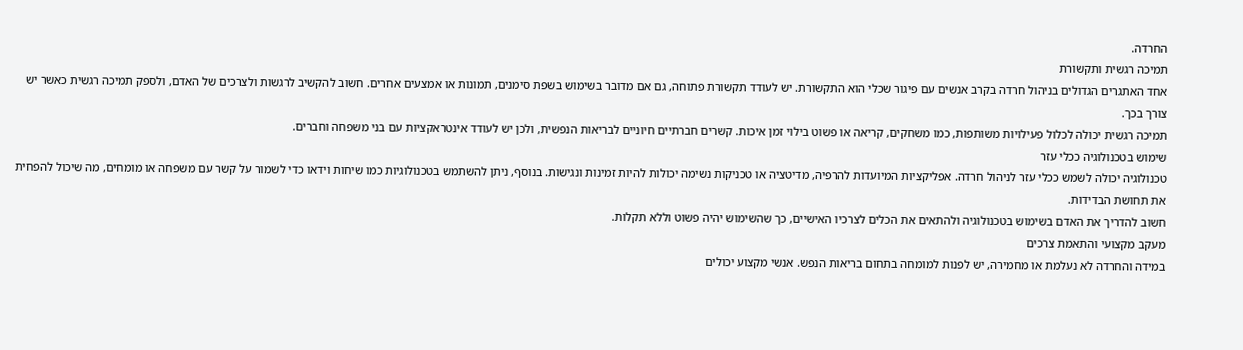החרדה.
תמיכה רגשית ותקשורת
אחד האתגרים הגדולים בניהול חרדה בקרב אנשים עם פיגור שכלי הוא התקשורת. יש לעודד תקשורת פתוחה, גם אם מדובר בשימוש בשפת סימנים, תמונות או אמצעים אחרים. חשוב להקשיב לרגשות ולצרכים של האדם, ולספק תמיכה רגשית כאשר יש צורך בכך.
תמיכה רגשית יכולה לכלול פעילויות משותפות, כמו משחקים, קריאה או פשוט בילוי זמן איכות. קשרים חברתיים חיוניים לבריאות הנפשית, ולכן יש לעודד אינטראקציות עם בני משפחה וחברים.
שימוש בטכנולוגיה ככלי עזר
טכנולוגיה יכולה לשמש ככלי עזר לניהול חרדה. אפליקציות המיועדות להרפיה, מדיטציה או טכניקות נשימה יכולות להיות זמינות ונגישות. בנוסף, ניתן להשתמש בטכנולוגיות כמו שיחות וידאו כדי לשמור על קשר עם משפחה או מומחים, מה שיכול להפחית את תחושת הבדידות.
חשוב להדריך את האדם בשימוש בטכנולוגיה ולהתאים את הכלים לצרכיו האישיים, כך שהשימוש יהיה פשוט וללא תקלות.
מעקב מקצועי והתאמת צרכים
במידה והחרדה לא נעלמת או מחמירה, יש לפנות למומחה בתחום בריאות הנפש. אנשי מקצוע יכולים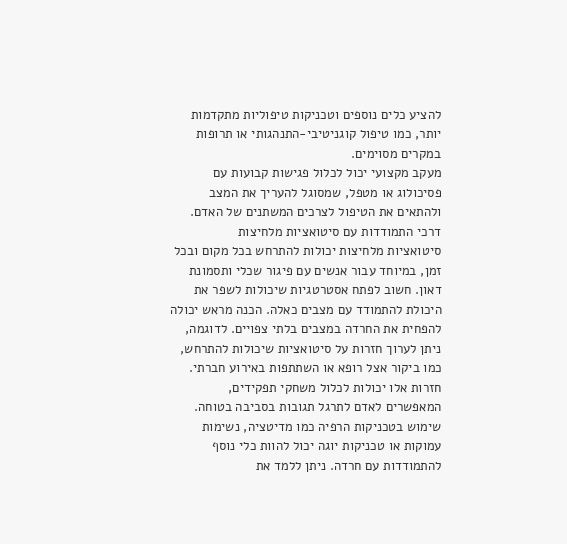להציע כלים נוספים וטכניקות טיפוליות מתקדמות יותר, כמו טיפול קוגניטיבי-התנהגותי או תרופות במקרים מסוימים.
מעקב מקצועי יכול לכלול פגישות קבועות עם פסיכולוג או מטפל, שמסוגל להעריך את המצב ולהתאים את הטיפול לצרכים המשתנים של האדם.
דרכי התמודדות עם סיטואציות מלחיצות
סיטואציות מלחיצות יכולות להתרחש בכל מקום ובכל זמן, במיוחד עבור אנשים עם פיגור שכלי ותסמונת דאון. חשוב לפתח אסטרטגיות שיכולות לשפר את היכולת להתמודד עם מצבים כאלה. הכנה מראש יכולה להפחית את החרדה במצבים בלתי צפויים. לדוגמה, ניתן לערוך חזרות על סיטואציות שיכולות להתרחש, כמו ביקור אצל רופא או השתתפות באירוע חברתי. חזרות אלו יכולות לכלול משחקי תפקידים, המאפשרים לאדם לתרגל תגובות בסביבה בטוחה.
שימוש בטכניקות הרפיה כמו מדיטציה, נשימות עמוקות או טכניקות יוגה יכול להוות כלי נוסף להתמודדות עם חרדה. ניתן ללמד את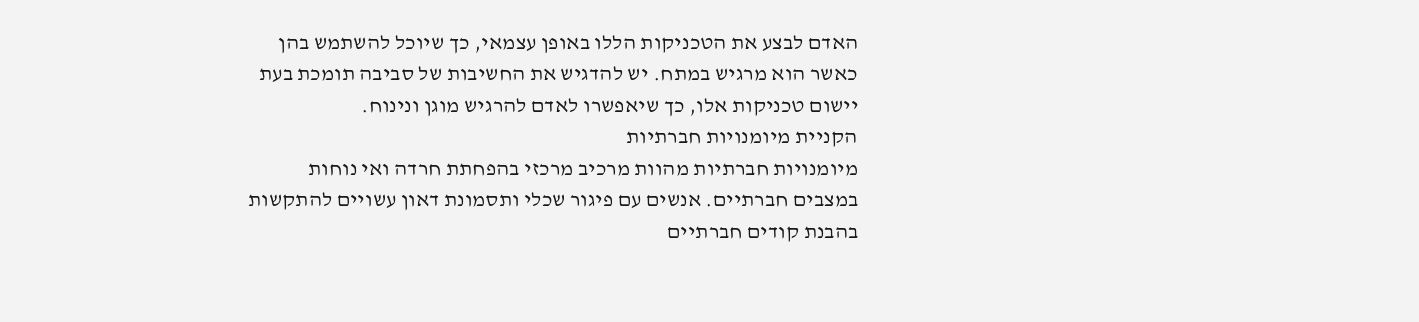האדם לבצע את הטכניקות הללו באופן עצמאי, כך שיוכל להשתמש בהן כאשר הוא מרגיש במתח. יש להדגיש את החשיבות של סביבה תומכת בעת יישום טכניקות אלו, כך שיאפשרו לאדם להרגיש מוגן ונינוח.
הקניית מיומנויות חברתיות
מיומנויות חברתיות מהוות מרכיב מרכזי בהפחתת חרדה ואי נוחות במצבים חברתיים. אנשים עם פיגור שכלי ותסמונת דאון עשויים להתקשות בהבנת קודים חברתיים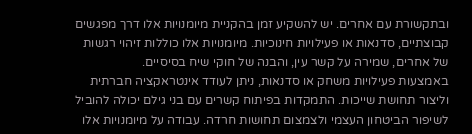ובתקשורת עם אחרים. יש להשקיע זמן בהקניית מיומנויות אלו דרך מפגשים קבוצתיים, סדנאות או פעילויות חינוכיות. מיומנויות אלו כוללות זיהוי רגשות של אחרים, שמירה על קשר עין, והבנה של חוקי שיח בסיסיים.
באמצעות פעילויות משחק או סדנאות, ניתן לעודד אינטראקציה חברתית וליצור תחושת שייכות. התמקדות בפיתוח קשרים עם בני גילם יכולה להוביל לשיפור הביטחון העצמי ולצמצום תחושות חרדה. עבודה על מיומנויות אלו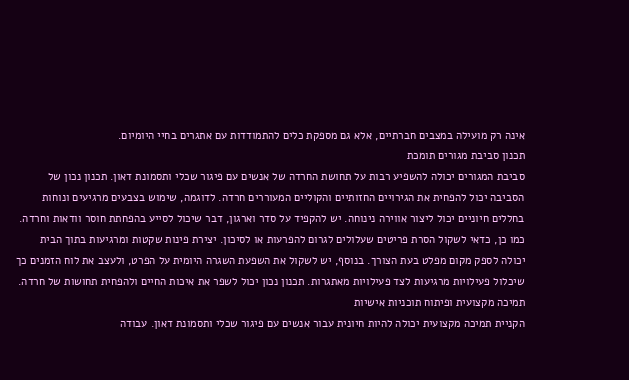אינה רק מועילה במצבים חברתיים, אלא גם מספקת כלים להתמודדות עם אתגרים בחיי היומיום.
תכנון סביבת מגורים תומכת
סביבת המגורים יכולה להשפיע רבות על תחושת החרדה של אנשים עם פיגור שכלי ותסמונת דאון. תכנון נכון של הסביבה יכול להפחית את הגירויים החזותיים והקוליים המעוררים חרדה. לדוגמה, שימוש בצבעים מרגיעים ונוחות בחללים חיוניים יכול ליצור אווירה נינוחה. יש להקפיד על סדר וארגון, דבר שיכול לסייע בהפחתת חוסר וודאות וחרדה.
כמו כן, כדאי לשקול הסרת פריטים שעלולים לגרום להפרעות או לסיכון. יצירת פינות שקטות ומרגיעות בתוך הבית יכולה לספק מקום מפלט בעת הצורך. בנוסף, יש לשקול את השפעת השגרה היומית על הפרט, ולעצב את לוח הזמנים כך שיכלול פעילויות מרגיעות לצד פעילויות מאתגרות. תכנון נכון יכול לשפר את איכות החיים ולהפחית תחושות של חרדה.
תמיכה מקצועית ופיתוח תוכניות אישיות
הקניית תמיכה מקצועית יכולה להיות חיונית עבור אנשים עם פיגור שכלי ותסמונת דאון. עבודה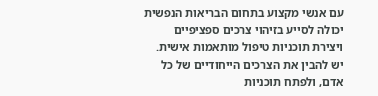עם אנשי מקצוע בתחום הבריאות הנפשית יכולה לסייע בזיהוי צרכים ספציפיים ויצירת תוכניות טיפול מותאמות אישית. יש להבין את הצרכים הייחודיים של כל אדם, ולפתח תוכניות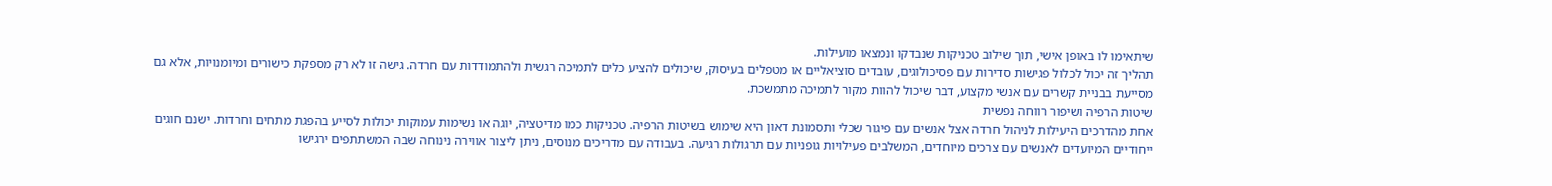שיתאימו לו באופן אישי, תוך שילוב טכניקות שנבדקו ונמצאו מועילות.
תהליך זה יכול לכלול פגישות סדירות עם פסיכולוגים, עובדים סוציאליים או מטפלים בעיסוק, שיכולים להציע כלים לתמיכה רגשית ולהתמודדות עם חרדה. גישה זו לא רק מספקת כישורים ומיומנויות, אלא גם מסייעת בבניית קשרים עם אנשי מקצוע, דבר שיכול להוות מקור לתמיכה מתמשכת.
שיטות הרפיה ושיפור רווחה נפשית
אחת מהדרכים היעילות לניהול חרדה אצל אנשים עם פיגור שכלי ותסמונת דאון היא שימוש בשיטות הרפיה. טכניקות כמו מדיטציה, יוגה או נשימות עמוקות יכולות לסייע בהפגת מתחים וחרדות. ישנם חוגים ייחודיים המיועדים לאנשים עם צרכים מיוחדים, המשלבים פעילויות גופניות עם תרגולות רגיעה. בעבודה עם מדריכים מנוסים, ניתן ליצור אווירה נינוחה שבה המשתתפים ירגישו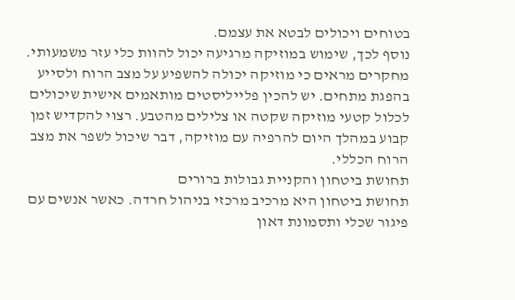בטוחים ויכולים לבטא את עצמם.
נוסף לכך, שימוש במוזיקה מרגיעה יכול להוות כלי עזר משמעותי. מחקרים מראים כי מוזיקה יכולה להשפיע על מצב הרוח ולסייע בהפגת מתחים. יש להכין פלייליסטים מותאמים אישית שיכולים לכלול קטעי מוזיקה שקטה או צלילים מהטבע. רצוי להקדיש זמן קבוע במהלך היום להרפיה עם מוזיקה, דבר שיכול לשפר את מצב הרוח הכללי.
תחושת ביטחון והקניית גבולות ברורים
תחושת ביטחון היא מרכיב מרכזי בניהול חרדה. כאשר אנשים עם פיגור שכלי ותסמונת דאון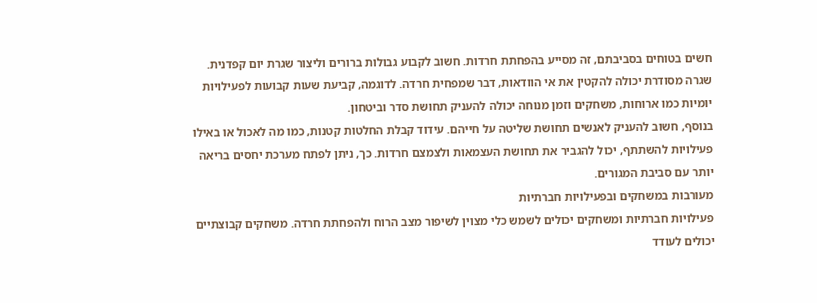חשים בטוחים בסביבתם, זה מסייע בהפחתת חרדות. חשוב לקבוע גבולות ברורים וליצור שגרת יום קפדנית. שגרה מסודרת יכולה להקטין את אי הוודאות, דבר שמפחית חרדה. לדוגמה, קביעת שעות קבועות לפעילויות יומיות כמו ארוחות, משחקים וזמן מנוחה יכולה להעניק תחושת סדר וביטחון.
בנוסף, חשוב להעניק לאנשים תחושת שליטה על חייהם. עידוד קבלת החלטות קטנות, כמו מה לאכול או באילו פעילויות להשתתף, יכול להגביר את תחושת העצמאות ולצמצם חרדות. כך, ניתן לפתח מערכת יחסים בריאה יותר עם סביבת המגורים.
מעורבות במשחקים ובפעילויות חברתיות
פעילויות חברתיות ומשחקים יכולים לשמש כלי מצוין לשיפור מצב הרוח ולהפחתת חרדה. משחקים קבוצתיים יכולים לעודד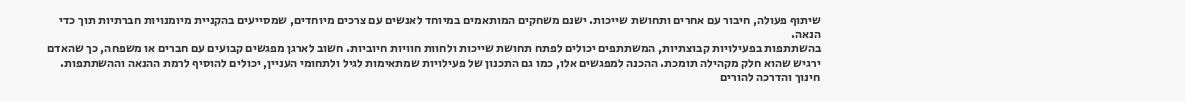שיתוף פעולה, חיבור עם אחרים ותחושת שייכות. ישנם משחקים המותאמים במיוחד לאנשים עם צרכים מיוחדים, שמסייעים בהקניית מיומנויות חברתיות תוך כדי הנאה.
בהשתתפות בפעילויות קבוצתיות, המשתתפים יכולים לפתח תחושת שייכות ולחוות חוויות חיוביות. חשוב לארגן מפגשים קבועים עם חברים או משפחה, כך שהאדם ירגיש שהוא חלק מקהילה תומכת. ההכנה למפגשים אלו, כמו גם התכנון של פעילויות שמתאימות לגיל ולתחומי העניין, יכולים להוסיף לרמת ההנאה וההשתתפות.
חינוך והדרכה להורים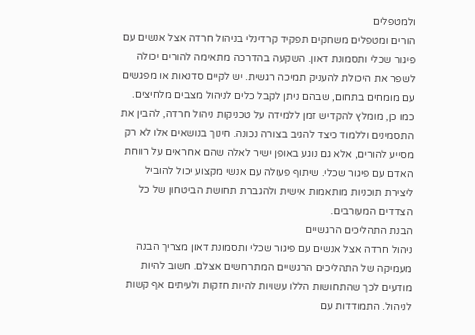ולמטפלים
הורים ומטפלים משחקים תפקיד קרדינלי בניהול חרדה אצל אנשים עם פיגור שכלי ותסמונת דאון. השקעה בהדרכה מתאימה להורים יכולה לשפר את היכולת להעניק תמיכה רגשית. יש לקיים סדנאות או מפגשים עם מומחים בתחום, שבהם ניתן לקבל כלים לניהול מצבים מלחיצים.
כמו כן, מומלץ להקדיש זמן ללמידה על טכניקות ניהול חרדה, להבין את התסמינים וללמוד כיצד להגיב בצורה נכונה. חינוך בנושאים אלו לא רק מסייע להורים, אלא גם נוגע באופן ישיר לאלה שהם אחראים על רווחת האדם עם פיגור שכלי. שיתוף פעולה עם אנשי מקצוע יכול להוביל ליצירת תוכניות מותאמות אישית ולהגברת תחושת הביטחון של כל הצדדים המעורבים.
הבנת התהליכים הרגשיים
ניהול חרדה אצל אנשים עם פיגור שכלי ותסמונת דאון מצריך הבנה מעמיקה של התהליכים הרגשיים המתרחשים אצלם. חשוב להיות מודעים לכך שהתחושות הללו עשויות להיות חזקות ולעיתים אף קשות לניהול. התמודדות עם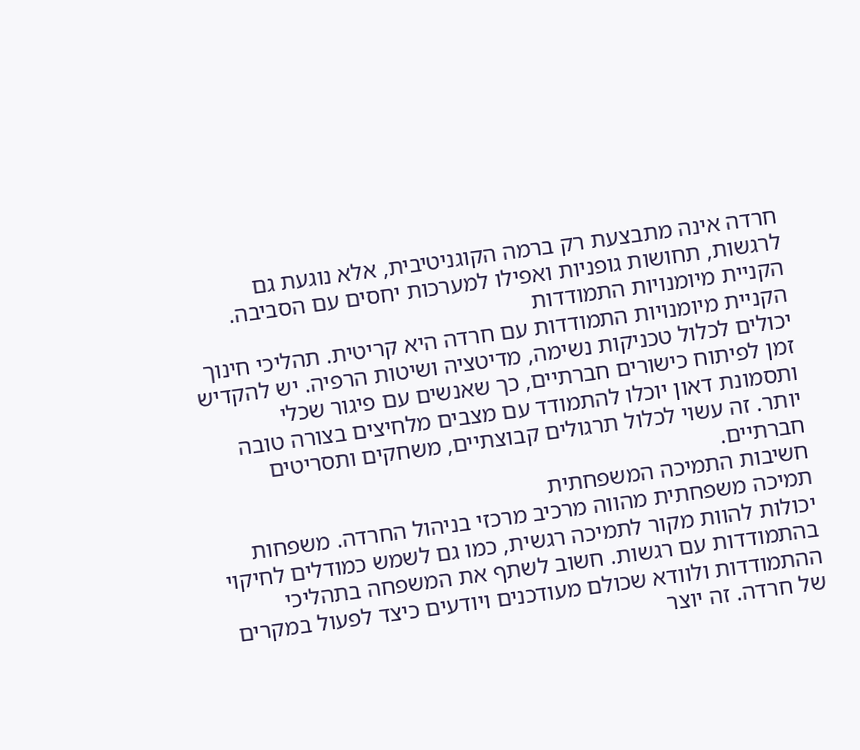חרדה אינה מתבצעת רק ברמה הקוגניטיבית, אלא נוגעת גם לרגשות, תחושות גופניות ואפילו למערכות יחסים עם הסביבה.
הקניית מיומנויות התמודדות
הקניית מיומנויות התמודדות עם חרדה היא קריטית. תהליכי חינוך יכולים לכלול טכניקות נשימה, מדיטציה ושיטות הרפיה. יש להקדיש זמן לפיתוח כישורים חברתיים, כך שאנשים עם פיגור שכלי ותסמונת דאון יוכלו להתמודד עם מצבים מלחיצים בצורה טובה יותר. זה עשוי לכלול תרגולים קבוצתיים, משחקים ותסריטים חברתיים.
חשיבות התמיכה המשפחתית
תמיכה משפחתית מהווה מרכיב מרכזי בניהול החרדה. משפחות יכולות להוות מקור לתמיכה רגשית, כמו גם לשמש כמודלים לחיקוי בהתמודדות עם רגשות. חשוב לשתף את המשפחה בתהליכי ההתמודדות ולוודא שכולם מעודכנים ויודעים כיצד לפעול במקרים של חרדה. זה יוצר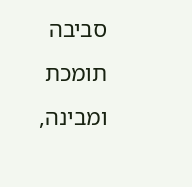סביבה תומכת ומבינה,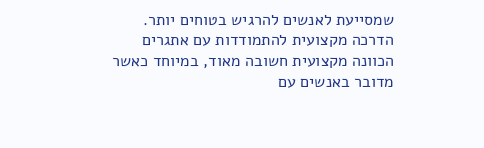שמסייעת לאנשים להרגיש בטוחים יותר.
הדרכה מקצועית להתמודדות עם אתגרים
הכוונה מקצועית חשובה מאוד, במיוחד כאשר מדובר באנשים עם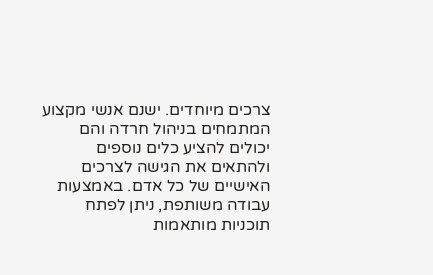צרכים מיוחדים. ישנם אנשי מקצוע המתמחים בניהול חרדה והם יכולים להציע כלים נוספים ולהתאים את הגישה לצרכים האישיים של כל אדם. באמצעות עבודה משותפת, ניתן לפתח תוכניות מותאמות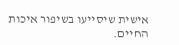אישית שיסייעו בשיפור איכות החיים.